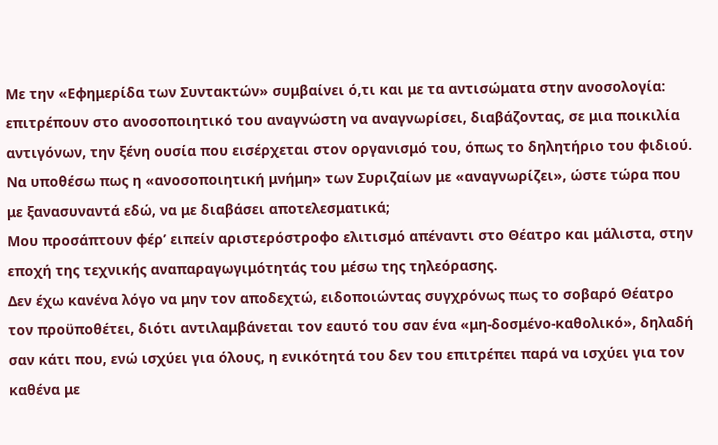Με την «Εφημερίδα των Συντακτών» συμβαίνει ό,τι και με τα αντισώματα στην ανοσολογία: επιτρέπουν στο ανοσοποιητικό του αναγνώστη να αναγνωρίσει, διαβάζοντας, σε μια ποικιλία αντιγόνων, την ξένη ουσία που εισέρχεται στον οργανισμό του, όπως το δηλητήριο του φιδιού. Να υποθέσω πως η «ανοσοποιητική μνήμη» των Συριζαίων με «αναγνωρίζει», ώστε τώρα που με ξανασυναντά εδώ, να με διαβάσει αποτελεσματικά;
Μου προσάπτουν φέρ’ ειπείν αριστερόστροφο ελιτισμό απέναντι στο Θέατρο και μάλιστα, στην εποχή της τεχνικής αναπαραγωγιμότητάς του μέσω της τηλεόρασης.
Δεν έχω κανένα λόγο να μην τον αποδεχτώ, ειδοποιώντας συγχρόνως πως το σοβαρό Θέατρο τον προϋποθέτει, διότι αντιλαμβάνεται τον εαυτό του σαν ένα «μη-δοσμένο-καθολικό», δηλαδή σαν κάτι που, ενώ ισχύει για όλους, η ενικότητά του δεν του επιτρέπει παρά να ισχύει για τον καθένα με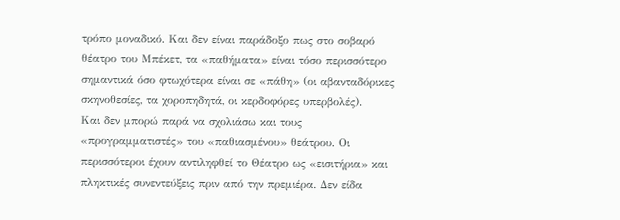τρόπο μοναδικό. Και δεν είναι παράδοξο πως στο σοβαρό θέατρο του Μπέκετ, τα «παθήματα» είναι τόσο περισσότερο σημαντικά όσο φτωχότερα είναι σε «πάθη» (οι αβανταδόρικες σκηνοθεσίες, τα χοροπηδητά, οι κερδοφόρες υπερβολές).
Και δεν μπορώ παρά να σχολιάσω και τους «προγραμματιστές» του «παθιασμένου» θεάτρου. Οι περισσότεροι έχουν αντιληφθεί το Θέατρο ως «εισιτήρια» και πληκτικές συνεντεύξεις πριν από την πρεμιέρα. Δεν είδα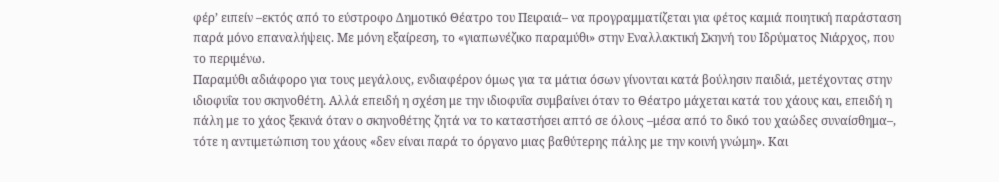φέρ’ ειπείν –εκτός από το εύστροφο Δημοτικό Θέατρο του Πειραιά– να προγραμματίζεται για φέτος καμιά ποιητική παράσταση παρά μόνο επαναλήψεις. Με μόνη εξαίρεση, το «γιαπωνέζικο παραμύθι» στην Εναλλακτική Σκηνή του Ιδρύματος Νιάρχος, που το περιμένω.
Παραμύθι αδιάφορο για τους μεγάλους, ενδιαφέρον όμως για τα μάτια όσων γίνονται κατά βούλησιν παιδιά, μετέχοντας στην ιδιοφυΐα του σκηνοθέτη. Αλλά επειδή η σχέση με την ιδιοφυΐα συμβαίνει όταν το Θέατρο μάχεται κατά του χάους και, επειδή η πάλη με το χάος ξεκινά όταν ο σκηνοθέτης ζητά να το καταστήσει απτό σε όλους –μέσα από το δικό του χαώδες συναίσθημα–, τότε η αντιμετώπιση του χάους «δεν είναι παρά το όργανο μιας βαθύτερης πάλης με την κοινή γνώμη». Και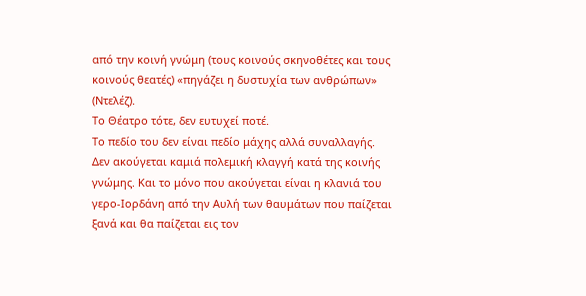από την κοινή γνώμη (τους κοινούς σκηνοθέτες και τους κοινούς θεατές) «πηγάζει η δυστυχία των ανθρώπων» (Ντελέζ).
Το Θέατρο τότε, δεν ευτυχεί ποτέ.
Το πεδίο του δεν είναι πεδίο μάχης αλλά συναλλαγής. Δεν ακούγεται καμιά πολεμική κλαγγή κατά της κοινής γνώμης. Και το μόνο που ακούγεται είναι η κλανιά του γερο-Ιορδάνη από την Αυλή των θαυμάτων που παίζεται ξανά και θα παίζεται εις τον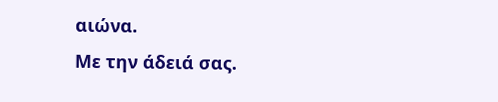αιώνα.
Με την άδειά σας.